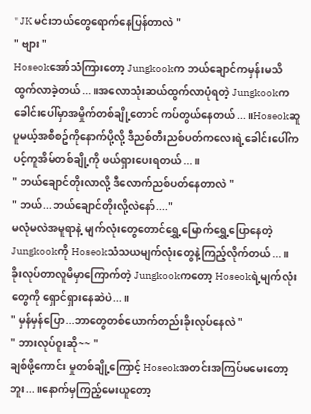" JK မင်းဘယ်တွေရောက်နေပြန်တာလဲ "
" ဗျား "
Hoseokအော်သံကြားတော့ Jungkookက ဘယ်ချောင်ကမှန်းမသိထွက်လာခဲ့တယ်...။အလောသုံးဆယ်ထွက်လာပုံရတဲ့ Jungkookက ခေါင်းပေါ်မှာအမှိုက်တစ်ချို့တောင် ကပ်တွယ်နေတယ်...။Hoseokဆူပူမယ့်အစီစဥ်ကိုနောက်ပို့လို့ ဒီညစ်တီးညစ်ပတ်ကလေးရဲ့ခေါင်းပေါ်က ပင့်ကူအိမ်တစ်ချို့ကို ဖယ်ရှားပေးရတယ်...။
" ဘယ်ချောင်တိုးလာလို့ ဒီလောက်ညစ်ပတ်နေတာလဲ "
" ဘယ်...ဘယ်ချောင်တိုးလို့လဲနော်...."
မလုံမလဲအမူရာနဲ့ မျက်လုံးတွေတောင်ရွှေ့မြောက်ရွှေ့ပြောနေတဲ့ Jungkookကို Hoseokသံသယမျက်လုံးတွေနဲ့ကြည့်လိုက်တယ်...။ခိုးလုပ်တာလူမိမှာကြောက်တဲ့ Jungkookကတော့ Hoseokရဲ့မျက်လုံးတွေကို ရှောင်ရှားနေဆဲပဲ...။
" မှန်မှန်ပြော...ဘာတွေတစ်ယောက်တည်းခိုးလုပ်နေလဲ "
" ဘားလုပ်ဝူးဆို~~ "
ချစ်ဖို့ကောင်း မှုတစ်ချို့ကြောင့် Hoseokအတင်းအကြပ်မမေးတော့ဘူး...။နောက်မှကြည့်မေးယူတော့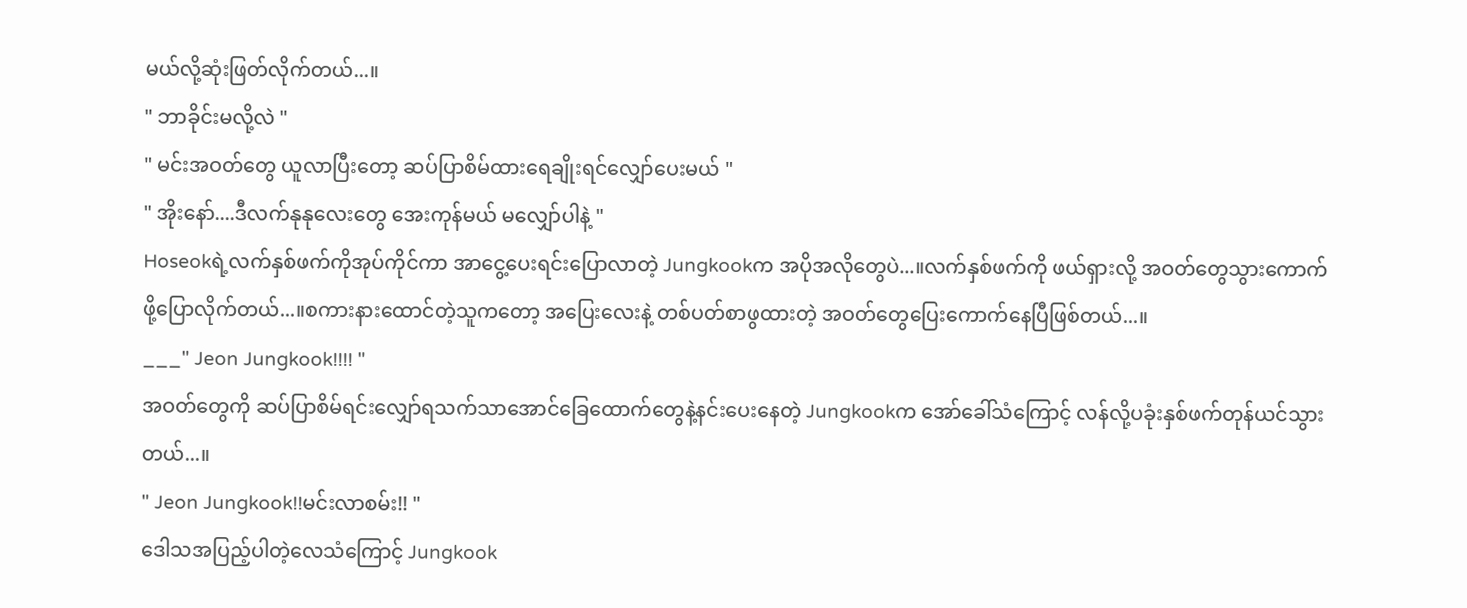မယ်လို့ဆုံးဖြတ်လိုက်တယ်...။
" ဘာခိုင်းမလို့လဲ "
" မင်းအဝတ်တွေ ယူလာပြီးတော့ ဆပ်ပြာစိမ်ထားရေချိုးရင်လျှော်ပေးမယ် "
" အိုးနော်....ဒီလက်နုနုလေးတွေ အေးကုန်မယ် မလျှော်ပါနဲ့ "
Hoseokရဲ့လက်နှစ်ဖက်ကိုအုပ်ကိုင်ကာ အာငွေ့ပေးရင်းပြောလာတဲ့ Jungkookက အပိုအလိုတွေပဲ...။လက်နှစ်ဖက်ကို ဖယ်ရှားလို့ အဝတ်တွေသွားကောက်ဖို့ပြောလိုက်တယ်...။စကားနားထောင်တဲ့သူကတော့ အပြေးလေးနဲ့ တစ်ပတ်စာဖွထားတဲ့ အဝတ်တွေပြေးကောက်နေပြီဖြစ်တယ်...။
___" Jeon Jungkook!!!! "
အဝတ်တွေကို ဆပ်ပြာစိမ်ရင်းလျှော်ရသက်သာအောင်ခြေထောက်တွေနဲ့နင်းပေးနေတဲ့ Jungkookက အော်ခေါ်သံကြောင့် လန်လို့ပခုံးနှစ်ဖက်တုန်ယင်သွားတယ်...။
" Jeon Jungkook!!မင်းလာစမ်း!! "
ဒေါသအပြည့်ပါတဲ့လေသံကြောင့် Jungkook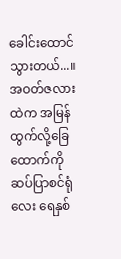ခေါင်းထောင်သွားတယ်...။အဝတ်ဇလားထဲက အမြန်ထွက်လို့ခြေထောက်ကို ဆပ်ပြာစင်ရုံလေး ရေနှစ်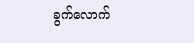ခွက်လောက်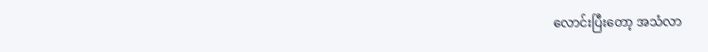လောင်းပြီးတော့ အသံလာ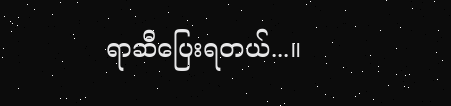ရာဆီပြေးရတယ်...။